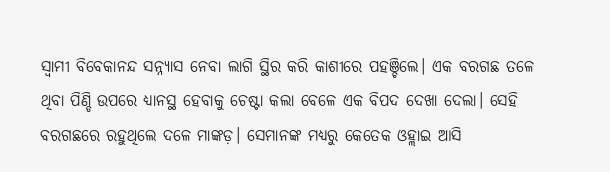ସ୍ବାମୀ ବିବେକାନନ୍ଦ ସନ୍ନ୍ୟାସ ନେବା ଲାଗି ସ୍ଥିର କରି କାଶୀରେ ପହଞ୍ଚିଲେ। ଏକ ବରଗଛ ତଳେ ଥିବା ପିଣ୍ଡି ଉପରେ ଧ୍ୟାନସ୍ଥ ହେବାକୁ ଚେଷ୍ଟା କଲା ବେଳେ ଏକ ବିପଦ ଦେଖା ଦେଲା। ସେହି ବରଗଛରେ ରହୁଥିଲେ ଦଳେ ମାଙ୍କଡ଼। ସେମାନଙ୍କ ମଧ୍ୟରୁ କେତେକ ଓହ୍ଲାଇ ଆସି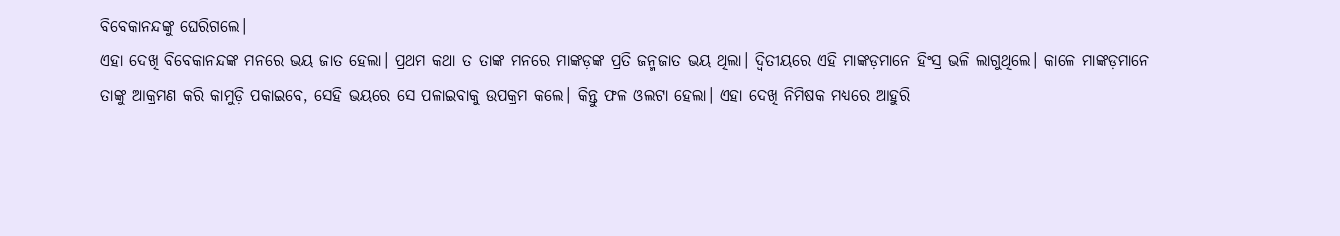ବିବେକାନନ୍ଦଙ୍କୁ ଘେରିଗଲେ।
ଏହା ଦେଖି ବିବେକାନନ୍ଦଙ୍କ ମନରେ ଭୟ ଜାତ ହେଲା। ପ୍ରଥମ କଥା ତ ତାଙ୍କ ମନରେ ମାଙ୍କଡ଼ଙ୍କ ପ୍ରତି ଜନ୍ମଜାତ ଭୟ ଥିଲା। ଦ୍ବିତୀୟରେ ଏହି ମାଙ୍କଡ଼ମାନେ ହିଂସ୍ର ଭଳି ଲାଗୁଥିଲେ। କାଳେ ମାଙ୍କଡ଼ମାନେ ତାଙ୍କୁ ଆକ୍ରମଣ କରି କାମୁଡ଼ି ପକାଇବେ, ସେହି ଭୟରେ ସେ ପଳାଇବାକୁ ଉପକ୍ରମ କଲେ। କିନ୍ତୁ ଫଳ ଓଲଟା ହେଲା। ଏହା ଦେଖି ନିମିଷକ ମଧ୍ୟରେ ଆହୁରି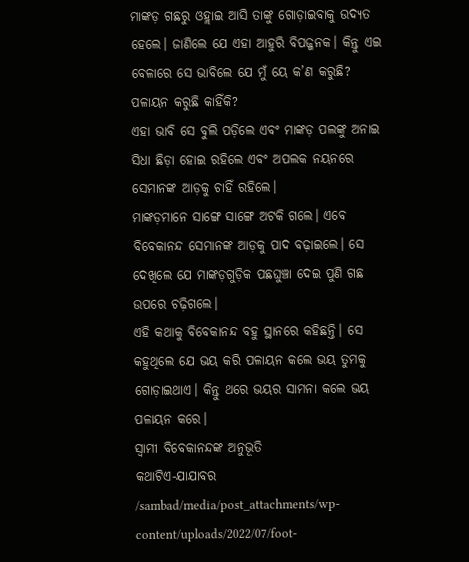ମାଙ୍କଡ଼ ଗଛରୁ ଓହ୍ଲାଇ ଆସି ତାଙ୍କୁ ଗୋଡ଼ାଇବାକୁ ଉଦ୍ୟତ ହେଲେ। ଜାଣିଲେ ଯେ ଏହା ଆହୁରି ବିପଜ୍ଜନକ। କିନ୍ତୁ ଏଇ ବେଳାରେ ସେ ଭାବିଲେ ଯେ ମୁଁ ୟେ କ’ଣ କରୁଛି? ପଳାୟନ କରୁଛି କାହିଁକି?
ଏହା ଭାବି ସେ ବୁଲି ପଡ଼ିଲେ ଏବଂ ମାଙ୍କଡ଼ ପଲଙ୍କୁ ଅନାଇ ସିଧା ଛିଡ଼ା ହୋଇ ରହିଲେ ଏବଂ ଅପଲକ ନୟନରେ ସେମାନଙ୍କ ଆଡ଼କୁ ଚାହିଁ ରହିଲେ।
ମାଙ୍କଡ଼ମାନେ ସାଙ୍ଗେ ସାଙ୍ଗେ ଅଟକି ଗଲେ। ଏବେ ବିବେକାନନ୍ଦ ସେମାନଙ୍କ ଆଡ଼କୁ ପାଦ ବଢ଼ାଇଲେ। ସେ ଦେଖିଲେ ଯେ ମାଙ୍କଡ଼ଗୁଡ଼ିକ ପଛଘୁଞ୍ଚା ଦେଇ ପୁଣି ଗଛ ଉପରେ ଚଢ଼ିଗଲେ।
ଏହି କଥାକୁ ବିବେକାନନ୍ଦ ବହୁ ସ୍ଥାନରେ କହିଛନ୍ତି। ସେ କହୁଥିଲେ ଯେ ଭୟ କରି ପଳାୟନ କଲେ ଭୟ ତୁମକୁ ଗୋଡ଼ାଇଥାଏ। କିନ୍ତୁ ଥରେ ଭୟର ସାମନା କଲେ ଭୟ ପଳାୟନ କରେ।
ସ୍ବାମୀ ବିବେକାନନ୍ଦଙ୍କ ଅନୁଭୂତି
କଥାଟିଏ-ଯାଯାବର
/sambad/media/post_attachments/wp-content/uploads/2022/07/foot-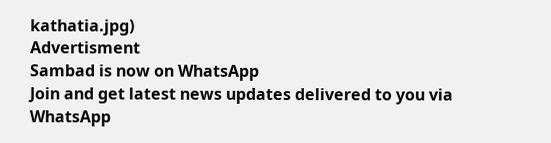kathatia.jpg)
Advertisment
Sambad is now on WhatsApp
Join and get latest news updates delivered to you via WhatsApp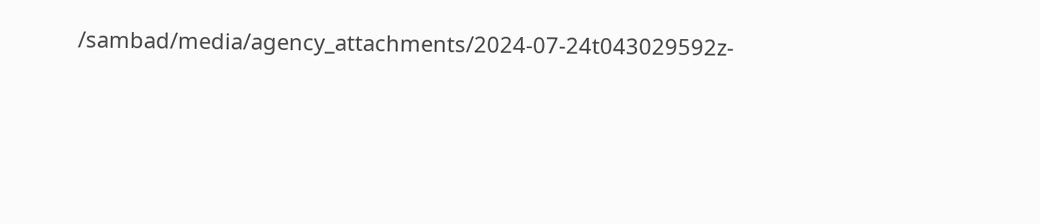/sambad/media/agency_attachments/2024-07-24t043029592z-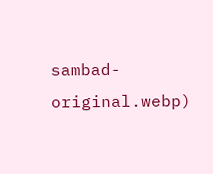sambad-original.webp)